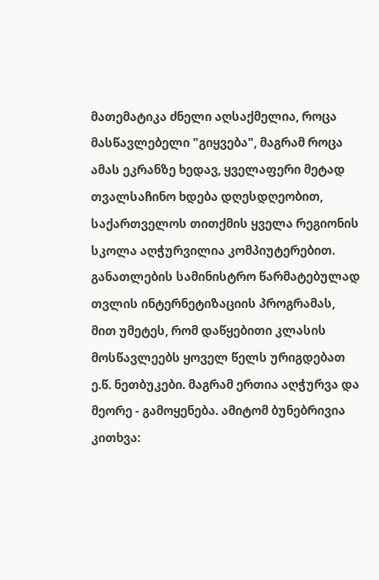მათემატიკა ძნელი აღსაქმელია, როცა მასწავლებელი "გიყვება", მაგრამ როცა ამას ეკრანზე ხედავ, ყველაფერი მეტად თვალსაჩინო ხდება დღესდღეობით, საქართველოს თითქმის ყველა რეგიონის სკოლა აღჭურვილია კომპიუტერებით. განათლების სამინისტრო წარმატებულად თვლის ინტერნეტიზაციის პროგრამას, მით უმეტეს, რომ დაწყებითი კლასის მოსწავლეებს ყოველ წელს ურიგდებათ ე.წ. ნეთბუკები. მაგრამ ერთია აღჭურვა და მეორე - გამოყენება. ამიტომ ბუნებრივია კითხვა: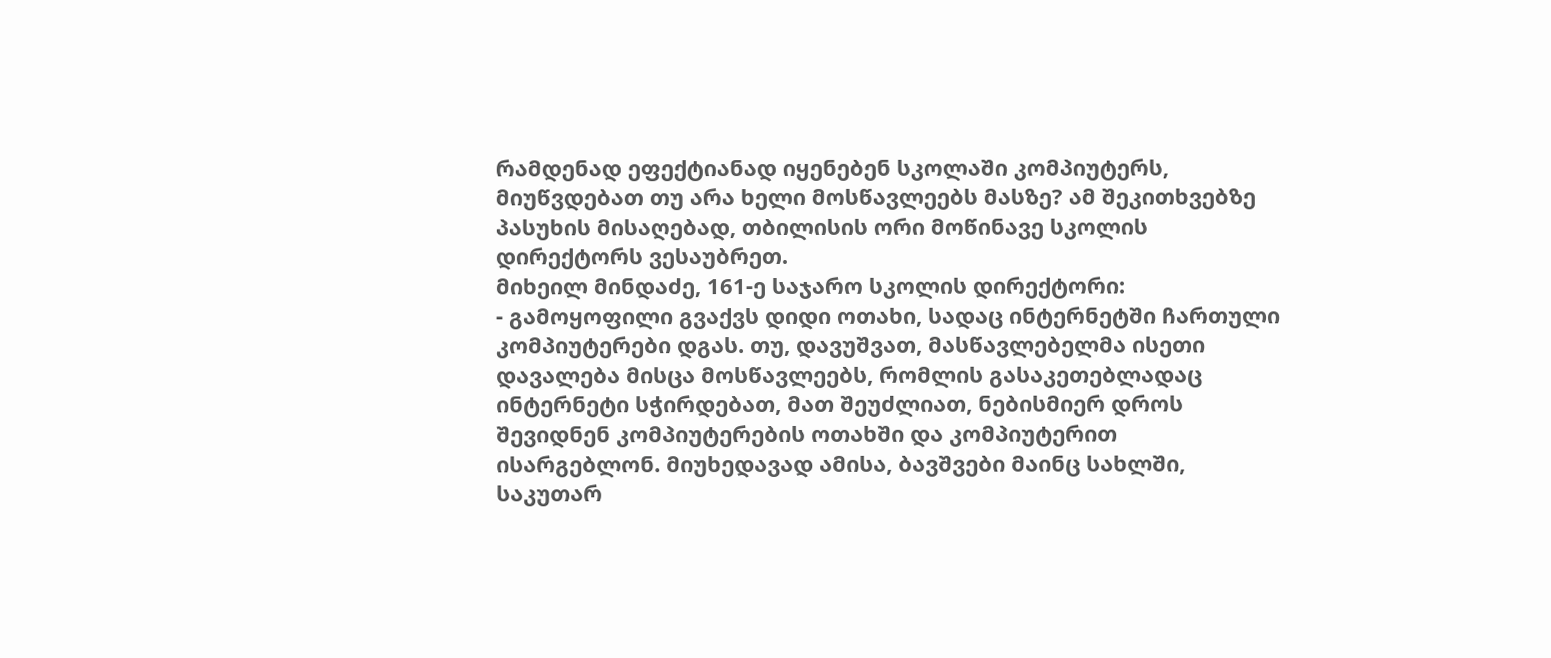რამდენად ეფექტიანად იყენებენ სკოლაში კომპიუტერს, მიუწვდებათ თუ არა ხელი მოსწავლეებს მასზე? ამ შეკითხვებზე პასუხის მისაღებად, თბილისის ორი მოწინავე სკოლის დირექტორს ვესაუბრეთ.
მიხეილ მინდაძე, 161-ე საჯარო სკოლის დირექტორი:
- გამოყოფილი გვაქვს დიდი ოთახი, სადაც ინტერნეტში ჩართული კომპიუტერები დგას. თუ, დავუშვათ, მასწავლებელმა ისეთი დავალება მისცა მოსწავლეებს, რომლის გასაკეთებლადაც ინტერნეტი სჭირდებათ, მათ შეუძლიათ, ნებისმიერ დროს შევიდნენ კომპიუტერების ოთახში და კომპიუტერით ისარგებლონ. მიუხედავად ამისა, ბავშვები მაინც სახლში, საკუთარ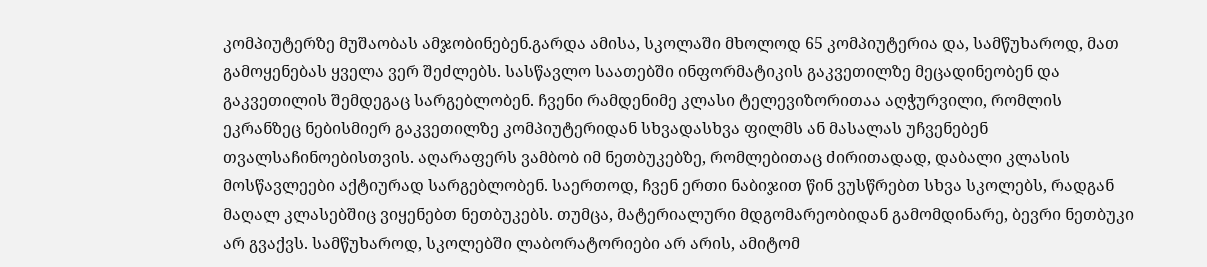კომპიუტერზე მუშაობას ამჯობინებენ.გარდა ამისა, სკოლაში მხოლოდ 65 კომპიუტერია და, სამწუხაროდ, მათ გამოყენებას ყველა ვერ შეძლებს. სასწავლო საათებში ინფორმატიკის გაკვეთილზე მეცადინეობენ და გაკვეთილის შემდეგაც სარგებლობენ. ჩვენი რამდენიმე კლასი ტელევიზორითაა აღჭურვილი, რომლის ეკრანზეც ნებისმიერ გაკვეთილზე კომპიუტერიდან სხვადასხვა ფილმს ან მასალას უჩვენებენ თვალსაჩინოებისთვის. აღარაფერს ვამბობ იმ ნეთბუკებზე, რომლებითაც ძირითადად, დაბალი კლასის მოსწავლეები აქტიურად სარგებლობენ. საერთოდ, ჩვენ ერთი ნაბიჯით წინ ვუსწრებთ სხვა სკოლებს, რადგან მაღალ კლასებშიც ვიყენებთ ნეთბუკებს. თუმცა, მატერიალური მდგომარეობიდან გამომდინარე, ბევრი ნეთბუკი არ გვაქვს. სამწუხაროდ, სკოლებში ლაბორატორიები არ არის, ამიტომ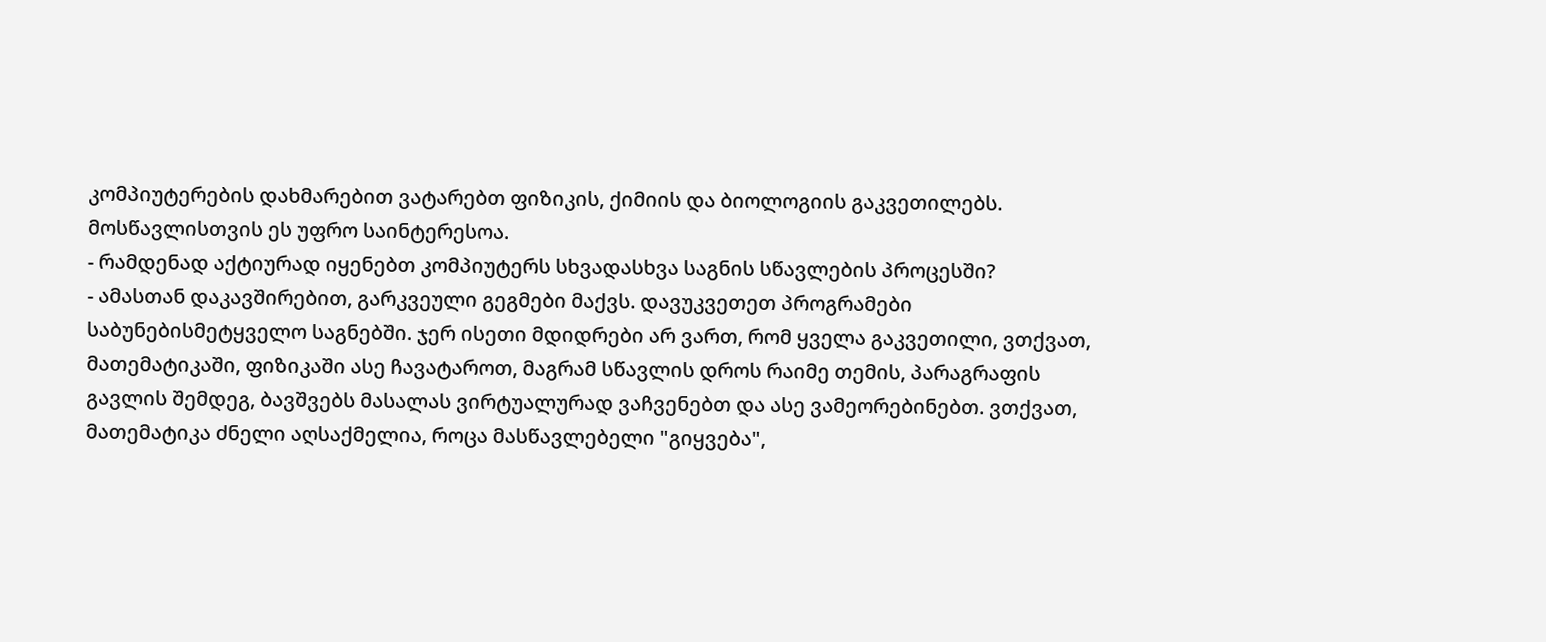კომპიუტერების დახმარებით ვატარებთ ფიზიკის, ქიმიის და ბიოლოგიის გაკვეთილებს. მოსწავლისთვის ეს უფრო საინტერესოა.
- რამდენად აქტიურად იყენებთ კომპიუტერს სხვადასხვა საგნის სწავლების პროცესში?
- ამასთან დაკავშირებით, გარკვეული გეგმები მაქვს. დავუკვეთეთ პროგრამები საბუნებისმეტყველო საგნებში. ჯერ ისეთი მდიდრები არ ვართ, რომ ყველა გაკვეთილი, ვთქვათ, მათემატიკაში, ფიზიკაში ასე ჩავატაროთ, მაგრამ სწავლის დროს რაიმე თემის, პარაგრაფის გავლის შემდეგ, ბავშვებს მასალას ვირტუალურად ვაჩვენებთ და ასე ვამეორებინებთ. ვთქვათ, მათემატიკა ძნელი აღსაქმელია, როცა მასწავლებელი "გიყვება",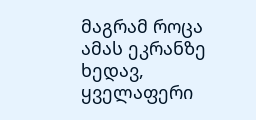მაგრამ როცა ამას ეკრანზე ხედავ, ყველაფერი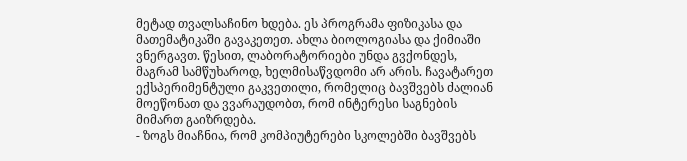მეტად თვალსაჩინო ხდება. ეს პროგრამა ფიზიკასა და მათემატიკაში გავაკეთეთ. ახლა ბიოლოგიასა და ქიმიაში ვნერგავთ. წესით, ლაბორატორიები უნდა გვქონდეს, მაგრამ სამწუხაროდ, ხელმისაწვდომი არ არის. ჩავატარეთ ექსპერიმენტული გაკვეთილი, რომელიც ბავშვებს ძალიან მოეწონათ და ვვარაუდობთ, რომ ინტერესი საგნების მიმართ გაიზრდება.
- ზოგს მიაჩნია, რომ კომპიუტერები სკოლებში ბავშვებს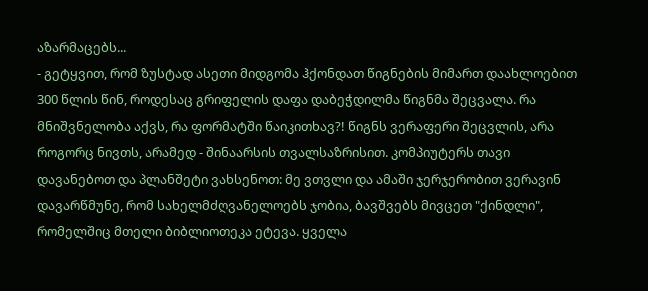აზარმაცებს...
- გეტყვით, რომ ზუსტად ასეთი მიდგომა ჰქონდათ წიგნების მიმართ დაახლოებით 300 წლის წინ, როდესაც გრიფელის დაფა დაბეჭდილმა წიგნმა შეცვალა. რა მნიშვნელობა აქვს, რა ფორმატში წაიკითხავ?! წიგნს ვერაფერი შეცვლის, არა როგორც ნივთს, არამედ - შინაარსის თვალსაზრისით. კომპიუტერს თავი დავანებოთ და პლანშეტი ვახსენოთ: მე ვთვლი და ამაში ჯერჯერობით ვერავინ დავარწმუნე, რომ სახელმძღვანელოებს ჯობია, ბავშვებს მივცეთ "ქინდლი", რომელშიც მთელი ბიბლიოთეკა ეტევა. ყველა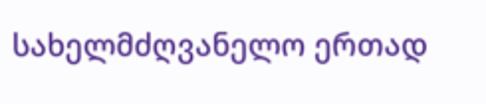სახელმძღვანელო ერთად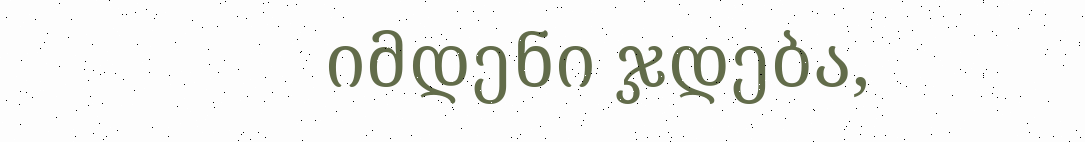იმდენი ჯდება,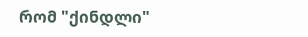რომ "ქინდლი"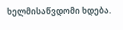ხელმისაწვდომი ხდება.